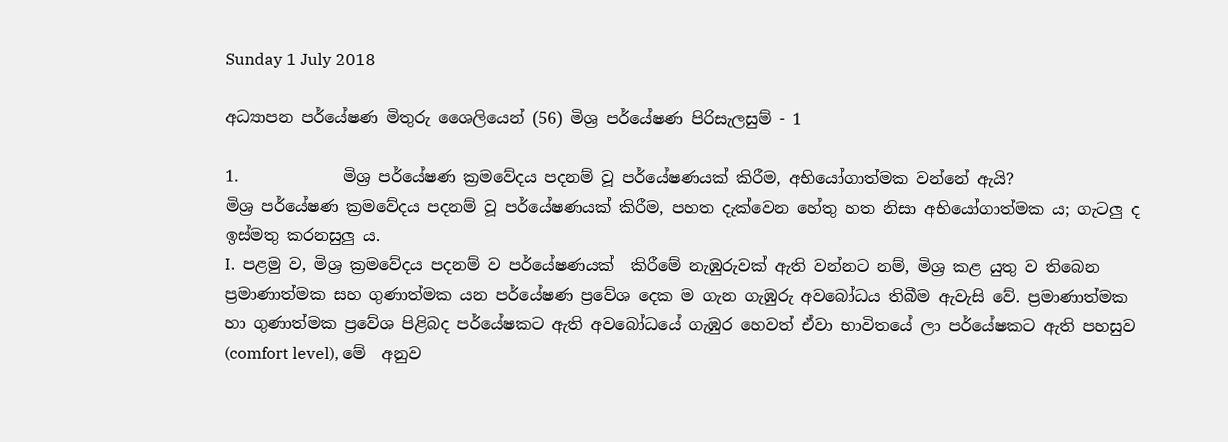Sunday 1 July 2018

අධ්‍යාපන පර්යේෂණ මිතුරු ශෛලියෙන් (56) මිශ්‍ර පර්යේෂණ පිරිසැලසුම් - 1

1.             මිශ්‍ර පර්යේෂණ ක්‍රමවේදය පදනම් වූ පර්යේෂණයක් කිරීම, අභියෝගාත්මක වන්නේ ඇයි?
මිශ්‍ර පර්යේෂණ ක්‍රමවේදය පදනම් වූ පර්යේෂණයක් කිරීම, පහත දැක්වෙන හේතු හත නිසා අභියෝගාත්මක ය; ගැටලු ද ඉස්මතු කරනසුලු ය.
I.  පළමු ව, මිශ්‍ර ක්‍රමවේදය පදනම් ව පර්යේෂණයක්  කිරීමේ නැඹුරුවක් ඇති වන්නට නම්, මිශ්‍ර කළ යුතු ව තිබෙන ප්‍රමාණාත්මක සහ ගුණාත්මක යන පර්යේෂණ ප්‍රවේශ දෙක ම ගැන ගැඹුරු අවබෝධය තිබීම ඇවැසි වේ. ප්‍රමාණාත්මක හා ගුණාත්මක ප්‍රවේශ පිළිබද පර්යේෂකට ඇති අවබෝධයේ ගැඹුර හෙවත් ඒවා භාවිතයේ ලා පර්යේෂකට ඇති පහසුව (comfort level), මේ  අනුව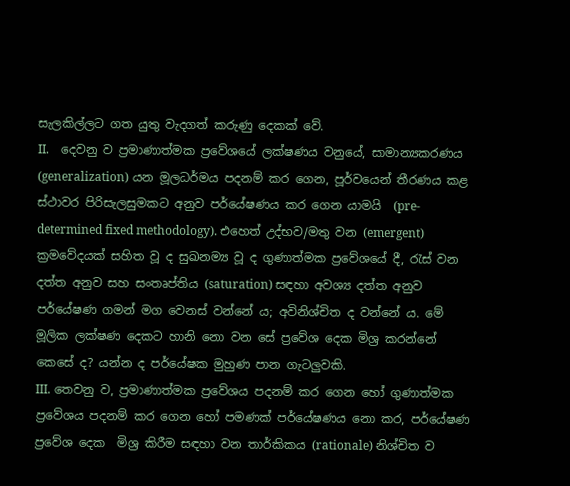සැලකිල්ලට ගත යුතු වැදගත් කරුණු දෙකක් වේ.
II.    දෙවනු ව ප්‍රමාණාත්මක ප්‍රවේශයේ ලක්ෂණය වනුයේ, සාමාන්‍යකරණය (generalization) යන මූලධර්මය පදනම් කර ගෙන, පූර්වයෙන් තීරණය කළ ස්ථාවර පිරිසැලසුමකට අනුව පර්යේෂණය කර ගෙන යාමයි  (pre-determined fixed methodology). එහෙත් උද්භව/මතු වන (emergent) ක්‍රමවේදයක් සහිත වූ ද සුඛනම්‍ය වූ ද ගුණාත්මක ප්‍රවේශයේ දී, රැස් වන දත්ත අනුව සහ සංතෘප්තිය (saturation) සඳහා අවශ්‍ය දත්ත අනුව පර්යේෂණ ගමන් මග වෙනස් වන්නේ ය; අවිනිශ්චිත ද වන්නේ ය. මේ මූලික ලක්ෂණ දෙකට හානි නො වන සේ ප්‍රවේශ දෙක මිශ්‍ර කරන්නේ කෙසේ ද? යන්න ද පර්යේෂක මුහුණ පාන ගැටලුවකි.
III. තෙවනු ව, ප්‍රමාණාත්මක ප්‍රවේශය පදනම් කර ගෙන හෝ ගුණාත්මක ප්‍රවේශය පදනම් කර ගෙන හෝ පමණක් පර්යේෂණය නො කර, පර්යේෂණ ප්‍රවේශ දෙක  මිශ්‍ර කිරීම සඳහා වන තාර්කිකය (rationale) නිශ්චිත ව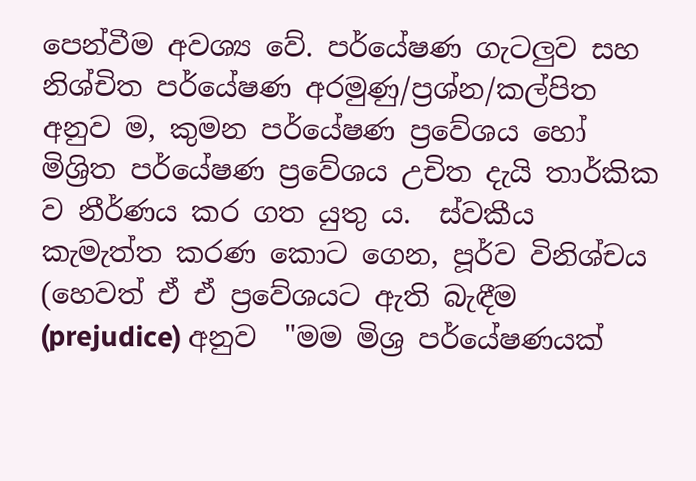පෙන්වීම අවශ්‍ය වේ. පර්යේෂණ ගැටලුව සහ නිශ්චිත පර්යේෂණ අරමුණු/ප්‍රශ්න/කල්පිත අනුව ම, කුමන පර්යේෂණ ප්‍රවේශය හෝ මිශ්‍රිත පර්යේෂණ ප්‍රවේශය උචිත දැයි තාර්කික ව නීර්ණය කර ගත යුතු ය.  ස්වකීය කැමැත්ත කරණ කොට ගෙන, පූර්ව විනිශ්චය (හෙවත් ඒ ඒ ප්‍රවේශයට ඇති බැඳීම (prejudice) අනුව  "මම මිශ්‍ර පර්යේෂණයක්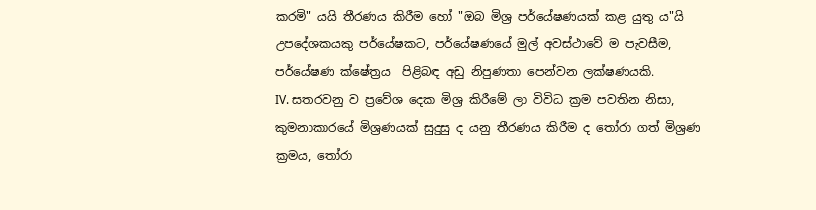කරමි" යයි තීරණය කිරීම හෝ "ඔබ මිශ්‍ර පර්යේෂණයක් කළ යුතු ය"යි උපදේශකයකු පර්යේෂකට, පර්යේෂණයේ මුල් අවස්ථාවේ ම පැවසීම, පර්යේෂණ ක්ෂේත්‍රය  පිළිබඳ අඩු නිපුණතා පෙන්වන ලක්ෂණයකි.
IV. සතරවනු ව ප්‍රවේශ දෙක මිශ්‍ර කිරීමේ ලා විවිධ ක්‍රම පවතින නිසා, කුමනාකාරයේ මිශ්‍රණයක් සුදුසු ද යනු තීරණය කිරීම ද තෝරා ගත් මිශ්‍රණ ක්‍රමය, තෝරා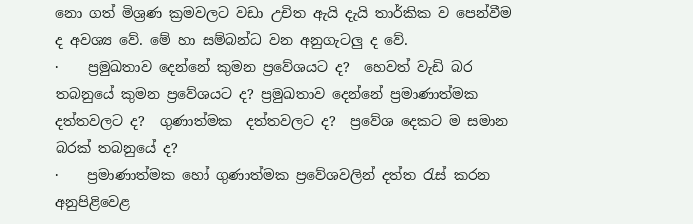නො ගත් මිශ්‍රණ ක්‍රමවලට වඩා උචිත ඇයි දැයි තාර්කික ව පෙන්වීම ද අවශ්‍ය වේ. මේ හා සම්බන්ධ වන අනුගැටලු ද වේ.
·    ප්‍රමුඛතාව දෙන්නේ කුමන ප්‍රවේශයට ද?  හෙවත් වැඩි බර තබනුයේ කුමන ප්‍රවේශයට ද? ප්‍රමුඛතාව දෙන්නේ ප්‍රමාණාත්මක  දත්තවලට ද?  ගුණාත්මක  දත්තවලට ද?  ප්‍රවේශ දෙකට ම සමාන බරක් තබනුයේ ද?
·    ප්‍රමාණාත්මක හෝ ගුණාත්මක ප්‍රවේශවලින් දත්ත රැස් කරන අනුපිළිවෙළ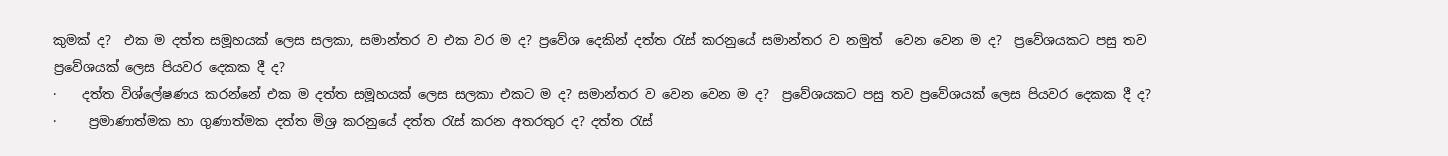කුමක් ද?  එක ම දත්ත සමූහයක් ලෙස සලකා, සමාන්තර ව එක වර ම ද? ප්‍රවේශ දෙකින් දත්ත රැස් කරනුයේ සමාන්තර ව නමුත්  වෙන වෙන ම ද?  ප්‍රවේශයකට පසු තව ප්‍රවේශයක් ලෙස පියවර දෙකක දී ද?
·    දත්ත විශ්ලේෂණය කරන්නේ එක ම දත්ත සමූහයක් ලෙස සලකා එකට ම ද? සමාන්තර ව වෙන වෙන ම ද?  ප්‍රවේශයකට පසු තව ප්‍රවේශයක් ලෙස පියවර දෙකක දී ද?
·     ප්‍රමාණාත්මක හා ගුණාත්මක දත්ත මිශ්‍ර කරනුයේ දත්ත රැස් කරන අතරතුර ද? දත්ත රැස්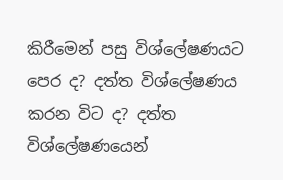කිරීමෙන් පසු විශ්ලේෂණයට පෙර ද? දත්ත විශ්ලේෂණය කරන විට ද? දත්ත විශ්ලේෂණයෙන්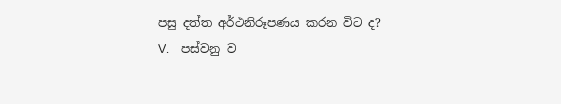පසු දත්ත අර්ථනිරූපණය කරන විට ද?
V.    පස්වනු ව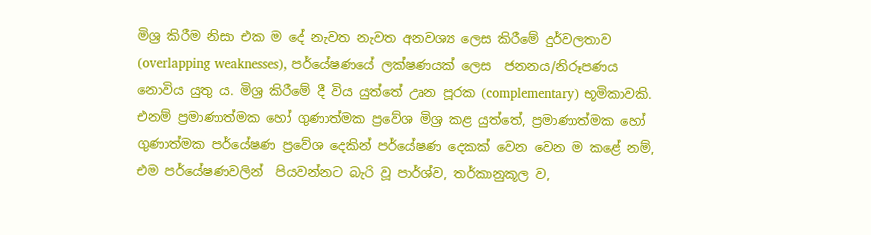මිශ්‍ර කිරීම නිසා එක ම දේ නැවත නැවත අනවශ්‍ය ලෙස කිරීමේ දුර්වලතාව (overlapping weaknesses), පර්යේෂණයේ ලක්ෂණයක් ලෙස  ජනනය/නිරූපණය  නොවිය යුතු ය. මිශ්‍ර කිරීමේ දී විය යුත්තේ උෘන පූරක (complementary) භූමිකාවකි. එනම් ප්‍රමාණාත්මක හෝ ගුණාත්මක ප්‍රවේශ මිශ්‍ර කළ යුත්තේ, ප්‍රමාණාත්මක හෝ ගුණාත්මක පර්යේෂණ ප්‍රවේශ දෙකින් පර්යේෂණ දෙකක් වෙන වෙන ම කළේ නම්, එම පර්යේෂණවලින්  පියවන්නට බැරි වූ පාර්ශ්ව, තර්කානුකූල ව,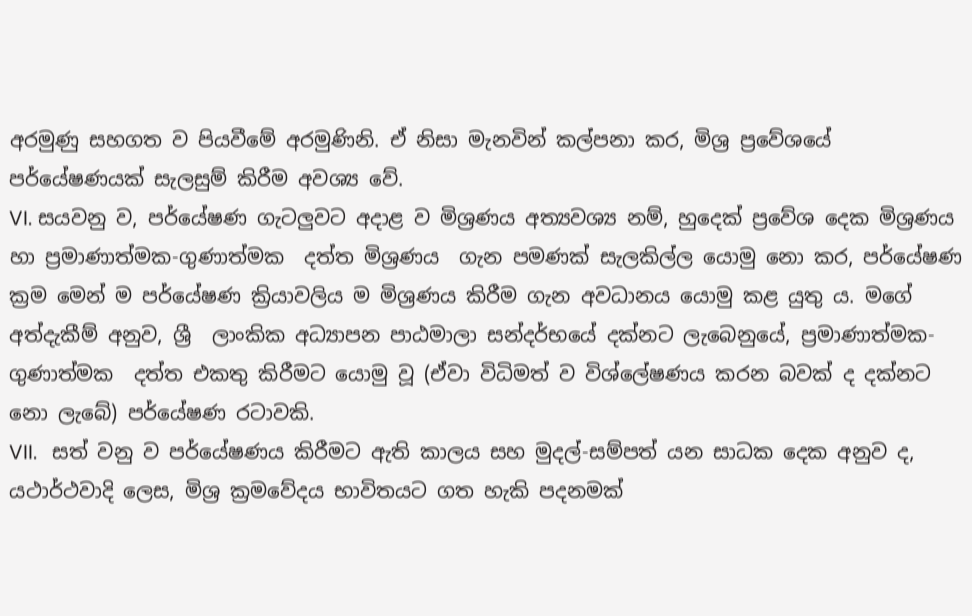අරමුණු සහගත ව පියවීමේ අරමුණිනි. ඒ නිසා මැනවින් කල්පනා කර, මිශ්‍ර ප්‍රවේශයේ පර්යේෂණයක් සැලසුම් කිරීම අවශ්‍ය වේ.
VI. සයවනු ව, පර්යේෂණ ගැටලුවට අදාළ ව මිශ්‍රණය අත්‍යවශ්‍ය නම්, හුදෙක් ප්‍රවේශ දෙක මිශ්‍රණය හා ප්‍රමාණාත්මක-ගුණාත්මක  දත්ත මිශ්‍රණය  ගැන පමණක් සැලකිල්ල යොමු නො කර, පර්යේෂණ ක්‍රම මෙන් ම පර්යේෂණ ක්‍රියාවලිය ම මිශ්‍රණය කිරීම ගැන අවධානය යොමු කළ යුතු ය. මගේ අත්දැකීම් අනුව, ශ්‍රී  ලාංකික අධ්‍යාපන පාඨමාලා සන්දර්භයේ දක්නට ලැබෙනුයේ, ප්‍රමාණාත්මක-ගුණාත්මක  දත්ත එකතු කිරීමට යොමු වූ (ඒවා විධිමත් ව විශ්ලේෂණය කරන බවක් ද දක්නට නො ලැබේ) පර්යේෂණ රටාවකි.
VII.   සත් වනු ව පර්යේෂණය කිරීමට ඇති කාලය සහ මුදල්-සම්පත් යන සාධක දෙක අනුව ද, යථාර්ථවාදි ලෙස, මිශ්‍ර ක්‍රමවේදය භාවිතයට ගත හැකි පදනමක්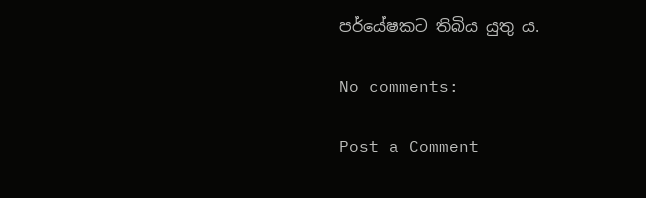පර්යේෂකට තිබිය යුතු ය.

No comments:

Post a Comment